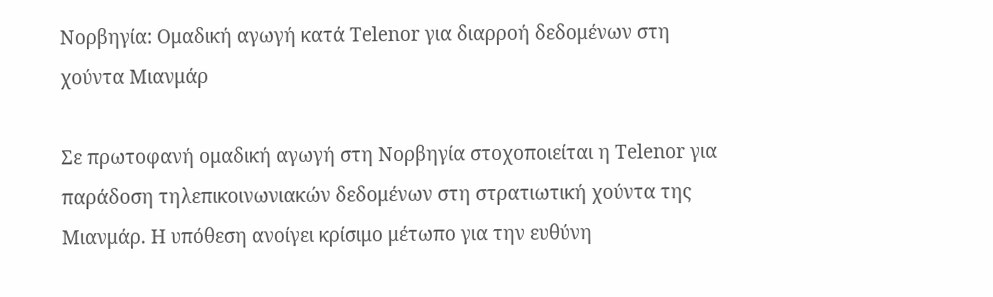Νορβηγία: Ομαδική αγωγή κατά Telenor για διαρροή δεδομένων στη χούντα Μιανμάρ

Σε πρωτοφανή ομαδική αγωγή στη Νορβηγία στοχοποιείται η Telenor για παράδοση τηλεπικοινωνιακών δεδομένων στη στρατιωτική χούντα της Μιανμάρ. Η υπόθεση ανοίγει κρίσιμο μέτωπο για την ευθύνη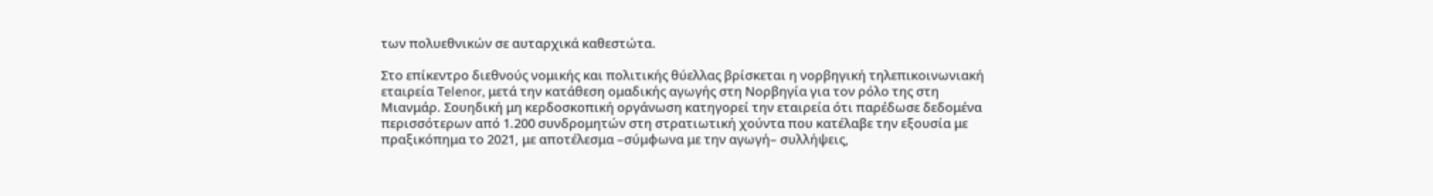των πολυεθνικών σε αυταρχικά καθεστώτα.

Στο επίκεντρο διεθνούς νομικής και πολιτικής θύελλας βρίσκεται η νορβηγική τηλεπικοινωνιακή εταιρεία Telenor, μετά την κατάθεση ομαδικής αγωγής στη Νορβηγία για τον ρόλο της στη Μιανμάρ. Σουηδική μη κερδοσκοπική οργάνωση κατηγορεί την εταιρεία ότι παρέδωσε δεδομένα περισσότερων από 1.200 συνδρομητών στη στρατιωτική χούντα που κατέλαβε την εξουσία με πραξικόπημα το 2021, με αποτέλεσμα –σύμφωνα με την αγωγή– συλλήψεις,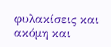φυλακίσεις και ακόμη και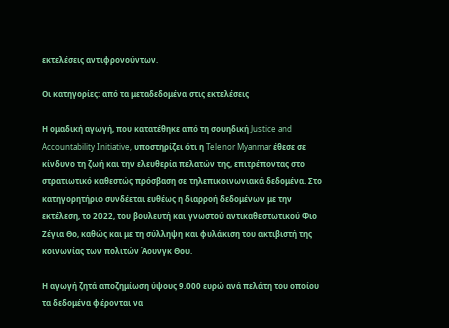εκτελέσεις αντιφρονούντων.

Οι κατηγορίες: από τα μεταδεδομένα στις εκτελέσεις

Η ομαδική αγωγή, που κατατέθηκε από τη σουηδική Justice and Accountability Initiative, υποστηρίζει ότι η Telenor Myanmar έθεσε σε κίνδυνο τη ζωή και την ελευθερία πελατών της, επιτρέποντας στο στρατιωτικό καθεστώς πρόσβαση σε τηλεπικοινωνιακά δεδομένα. Στο κατηγορητήριο συνδέεται ευθέως η διαρροή δεδομένων με την εκτέλεση, το 2022, του βουλευτή και γνωστού αντικαθεστωτικού Φιο Ζέγια Θο, καθώς και με τη σύλληψη και φυλάκιση του ακτιβιστή της κοινωνίας των πολιτών Άουνγκ Θου.

Η αγωγή ζητά αποζημίωση ύψους 9.000 ευρώ ανά πελάτη του οποίου τα δεδομένα φέρονται να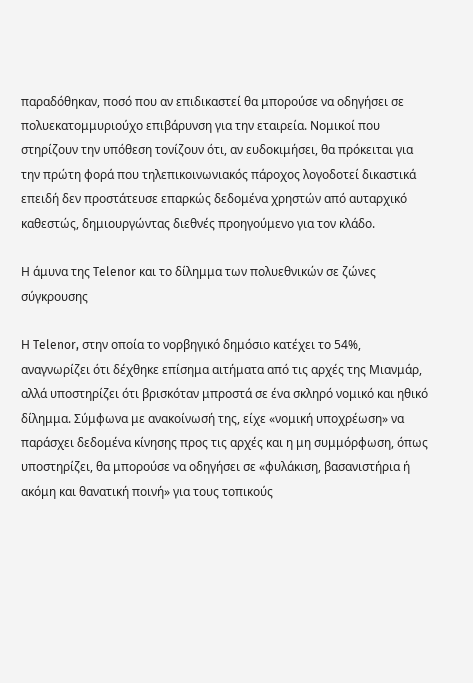παραδόθηκαν, ποσό που αν επιδικαστεί θα μπορούσε να οδηγήσει σε πολυεκατομμυριούχο επιβάρυνση για την εταιρεία. Νομικοί που στηρίζουν την υπόθεση τονίζουν ότι, αν ευδοκιμήσει, θα πρόκειται για την πρώτη φορά που τηλεπικοινωνιακός πάροχος λογοδοτεί δικαστικά επειδή δεν προστάτευσε επαρκώς δεδομένα χρηστών από αυταρχικό καθεστώς, δημιουργώντας διεθνές προηγούμενο για τον κλάδο.

Η άμυνα της Telenor και το δίλημμα των πολυεθνικών σε ζώνες σύγκρουσης

Η Telenor, στην οποία το νορβηγικό δημόσιο κατέχει το 54%, αναγνωρίζει ότι δέχθηκε επίσημα αιτήματα από τις αρχές της Μιανμάρ, αλλά υποστηρίζει ότι βρισκόταν μπροστά σε ένα σκληρό νομικό και ηθικό δίλημμα. Σύμφωνα με ανακοίνωσή της, είχε «νομική υποχρέωση» να παράσχει δεδομένα κίνησης προς τις αρχές και η μη συμμόρφωση, όπως υποστηρίζει, θα μπορούσε να οδηγήσει σε «φυλάκιση, βασανιστήρια ή ακόμη και θανατική ποινή» για τους τοπικούς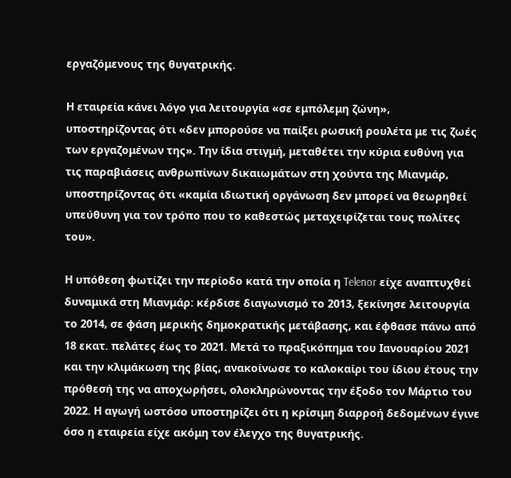εργαζόμενους της θυγατρικής.

Η εταιρεία κάνει λόγο για λειτουργία «σε εμπόλεμη ζώνη», υποστηρίζοντας ότι «δεν μπορούσε να παίξει ρωσική ρουλέτα με τις ζωές των εργαζομένων της». Την ίδια στιγμή, μεταθέτει την κύρια ευθύνη για τις παραβιάσεις ανθρωπίνων δικαιωμάτων στη χούντα της Μιανμάρ, υποστηρίζοντας ότι «καμία ιδιωτική οργάνωση δεν μπορεί να θεωρηθεί υπεύθυνη για τον τρόπο που το καθεστώς μεταχειρίζεται τους πολίτες του».

Η υπόθεση φωτίζει την περίοδο κατά την οποία η Telenor είχε αναπτυχθεί δυναμικά στη Μιανμάρ: κέρδισε διαγωνισμό το 2013, ξεκίνησε λειτουργία το 2014, σε φάση μερικής δημοκρατικής μετάβασης, και έφθασε πάνω από 18 εκατ. πελάτες έως το 2021. Μετά το πραξικόπημα του Ιανουαρίου 2021 και την κλιμάκωση της βίας, ανακοίνωσε το καλοκαίρι του ίδιου έτους την πρόθεσή της να αποχωρήσει, ολοκληρώνοντας την έξοδο τον Μάρτιο του 2022. Η αγωγή ωστόσο υποστηρίζει ότι η κρίσιμη διαρροή δεδομένων έγινε όσο η εταιρεία είχε ακόμη τον έλεγχο της θυγατρικής.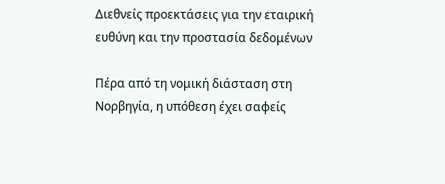Διεθνείς προεκτάσεις για την εταιρική ευθύνη και την προστασία δεδομένων

Πέρα από τη νομική διάσταση στη Νορβηγία, η υπόθεση έχει σαφείς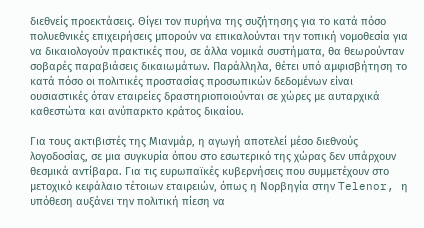διεθνείς προεκτάσεις. Θίγει τον πυρήνα της συζήτησης για το κατά πόσο πολυεθνικές επιχειρήσεις μπορούν να επικαλούνται την τοπική νομοθεσία για να δικαιολογούν πρακτικές που, σε άλλα νομικά συστήματα, θα θεωρούνταν σοβαρές παραβιάσεις δικαιωμάτων. Παράλληλα, θέτει υπό αμφισβήτηση το κατά πόσο οι πολιτικές προστασίας προσωπικών δεδομένων είναι ουσιαστικές όταν εταιρείες δραστηριοποιούνται σε χώρες με αυταρχικά καθεστώτα και ανύπαρκτο κράτος δικαίου.

Για τους ακτιβιστές της Μιανμάρ, η αγωγή αποτελεί μέσο διεθνούς λογοδοσίας, σε μια συγκυρία όπου στο εσωτερικό της χώρας δεν υπάρχουν θεσμικά αντίβαρα. Για τις ευρωπαϊκές κυβερνήσεις που συμμετέχουν στο μετοχικό κεφάλαιο τέτοιων εταιρειών, όπως η Νορβηγία στην Telenor, η υπόθεση αυξάνει την πολιτική πίεση να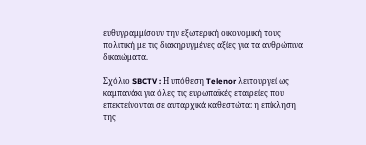ευθυγραμμίσουν την εξωτερική οικονομική τους πολιτική με τις διακηρυγμένες αξίες για τα ανθρώπινα δικαιώματα.

Σχόλιο SBCTV : Η υπόθεση Telenor λειτουργεί ως καμπανάκι για όλες τις ευρωπαϊκές εταιρείες που επεκτείνονται σε αυταρχικά καθεστώτα: η επίκληση της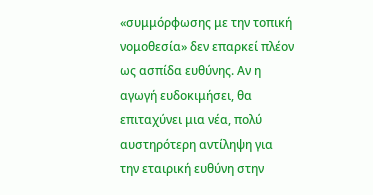«συμμόρφωσης με την τοπική νομοθεσία» δεν επαρκεί πλέον ως ασπίδα ευθύνης. Αν η αγωγή ευδοκιμήσει, θα επιταχύνει μια νέα, πολύ αυστηρότερη αντίληψη για την εταιρική ευθύνη στην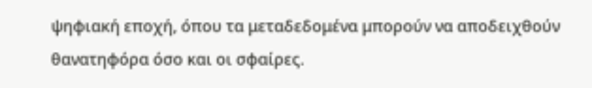ψηφιακή εποχή, όπου τα μεταδεδομένα μπορούν να αποδειχθούν θανατηφόρα όσο και οι σφαίρες.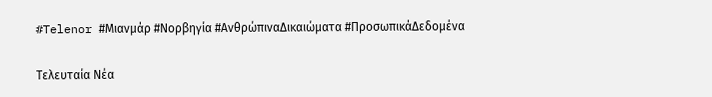#Telenor #Μιανμάρ #Νορβηγία #ΑνθρώπιναΔικαιώματα #ΠροσωπικάΔεδομένα

Τελευταία Νέα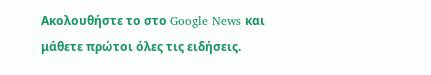Ακολουθήστε το στο Google News και μάθετε πρώτοι όλες τις ειδήσεις.